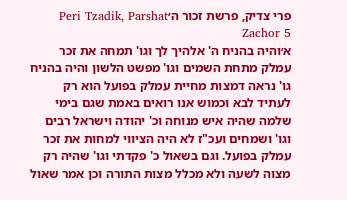פרי צדיק, פרשת זכור ה׳Peri Tzadik, Parshat Zachor 5
א׳והיה בהניח ה' אלהיך לך וגו' תמחה את זכר עמלק מתחת השמים וגו' מפשט הלשון והיה בהניח גו' נראה דמצות מחיית עמלק בפועל הוא רק לעתיד לבא וכמוש אנו רואים באמת שגם בימי שלמה שהיה איש מנוחה וכ' יהודה וישראל רבים וגו' ושמחים ועכ"ז לא היה הציווי למחות את זכר עמלק בפועל. וגם בשאול כ' פקדתי וגו' שהיה רק מצוה לשעה ולא מכלל מצות התורה וכן אמר שאול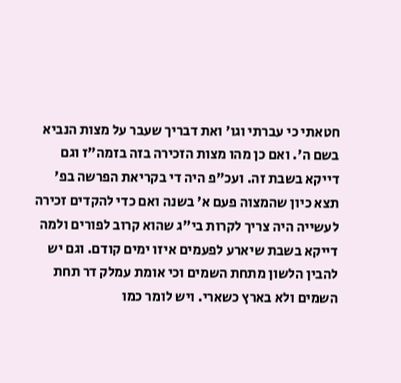חטאתי כי עברתי וגו' ואת דבריך שעבר על מצות הנביא בשם ה'. ואם כן מהו מצות הזכירה בזה בזמה"ז וגם דייקא בשבת זה. ועכ"פ היה די בקריאת הפרשה בפ' תצא כיון שהמצוה פעם א' בשנה ואם כדי להקדים זכירה לעשייה היה צריך לקרות בי"ג שהוא קרוב לפורים ולמה דייקא בשבת שיארע לפעמים איזו ימים קודם. וגם יש להבין הלשון מתחת השמים וכי אומת עמלק דר תחת השמים ולא בארץ כשארי. ויש לומר כמו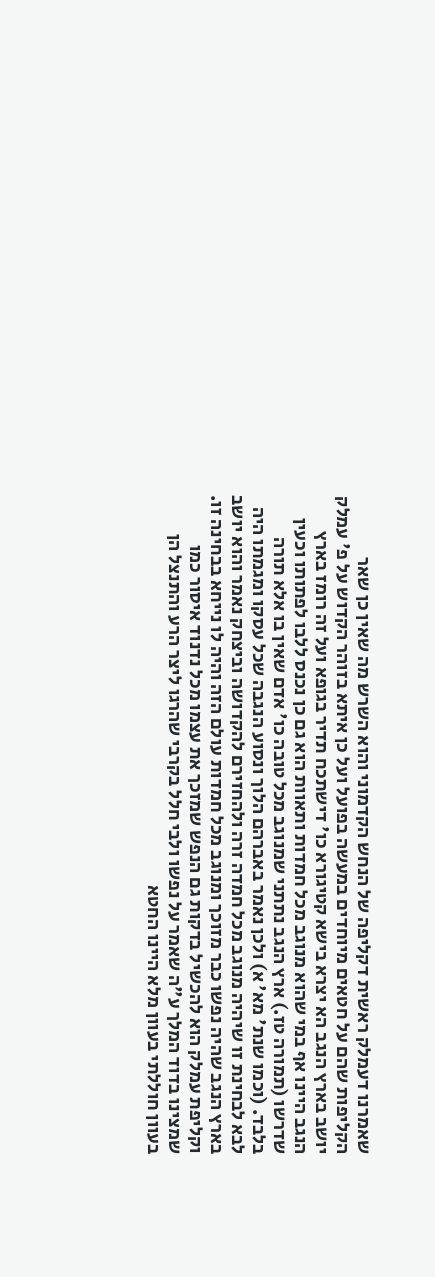שאמרנו דעמלק ראשית דקליפה של הנחש הקדמוני והוא השרש מה שאין כן שאר הקליפות שהם על חטאים מיוחדים במעשה בפועל ועל כן איתא בזוהר הקדוש על פ' עמלק יושב בארץ הנגב הא יצרא בישא קטיגורא כו' דישתכח תדיר בגופא ועל זה רומז בארץ הנגב היינו אף במי שהוא מנוגב מכל חמדות ותאוות הוא גם כן נכנס ללבו לפתותו וכעין שדרשו (תמורה טז.) ארץ הנגב נתתני שמנוגב מכל טובה כו' אדם שאין בו אלא תורה בלבד. (וכמו שנת' מא' א) ולכן נאמר באברהם הלוך ונסוע הנגבה שכל עסקו ומגמתו היה לבא לבחינת זו שיהיה מנוגב מכל חמדה זרה ולהחזירם להקדושה וביצחק נאמר והוא יושב בארץ הנגב שהיה נפשו כבר מזוכך ומנוגב מכל חמדות עולם הזה והיה לו נייחא בבחינה זו. וקליפת עמלק הוא להכשיל בדקות גם הנפש שמזכך את עצמו מכל נדנוד איסור כמו שמצינו בדוד המלך ע"ה שאמר על נפשו ולבי חלל בקרבי שהרגו ליצר הרע והתנצל הן בעוון חוללתי בעוון מלא היינו החטא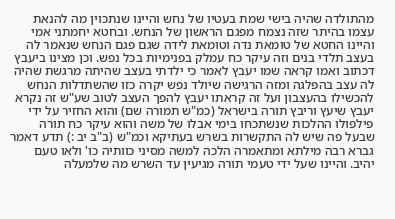מהתולדה שהיה בישי שמת בעטיו של נחש והיינו שנתכוין מה להנאת עצמו בהיתר שזה נצמח מפגם הראשון של הנחש. ובחטא יחמתני אמי והיינו החטא של טומאת נדה וטומאת לידה שגם פגם הנחש שנאמר לה בעצב תלדי בנים וזה עיקר כח עמלק בפנימיות בכל נפש. וכן מצינו ביעבץ דכתוב ואמו קראה שמו יעבץ לאמר כי ילדתי בעצב שהיתה מרגשת שהיה לה עצב בהפלגה ומזה הרגישה שיולד נפש יקרה כזו שהשתדלות הנחש להכשילו בהעצבון ועל זה קראתו יעבץ להפך העצב לטוב שע"ש זה נקרא יעבץ שיעץ וריבץ תורה בישראל (כמ"ש תמורה שם) והוא החזיר על ידי פילפולו ההלכות שנשתכחו בימי אבלו של משה והוא עיקר כח תורה שבעל פה שיש לה התקשרות בשרש בעתיקא וכמ"ש (ב"ב יב :) תדע דאמר גברא רבה מילתא ומתאמרה הלכה למשה מסיני כוותיה כו' ולאו טעם יהיב. והיינו שעל ידי טעמי תורה מגיעין עד השרש מה שלמעלה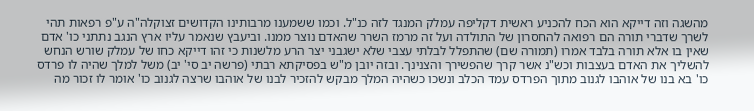מהשגה וזה דייקא הוא הכח להכניע ראשית דקליפה עמלק המנגד לזה כנ"ל. וכמו ששמענו מרבותינו הקדושים זצוקלה"ה ע"פ רפאות תהי לשרך שדברי תורה הם רפואה להחסרון של התולדה ועל זה מרמז השרר שהאדם נוצר ממנו. וביעבץ שנאמר עליו ארץ הנגב נתתני כו' אדם שאין בו אלא תורה בלבד אמרו (תמורה שם) שהתפלל לבלתי עצבי שלא ישגבני יצר הרע מלשנות כי זהו דייקא כחו של עמלק שורש הנחש להשליך את האדם בעצבות וכש"נ אשר קרך שהפשירך והצנינך. ובזה יובן מ"ש בפסיקתא רבתי (פרשה יב סי' יב) משל למלך שהיה לו פרדס כו' בא בנו של אוהבו לגנוב מתוך הפרדס עמד הכלב ונשכו כשהיה המלך מבקש להזכיר לבנו של אוהבו שרצה לגנוב כו' אומר לו זכור מה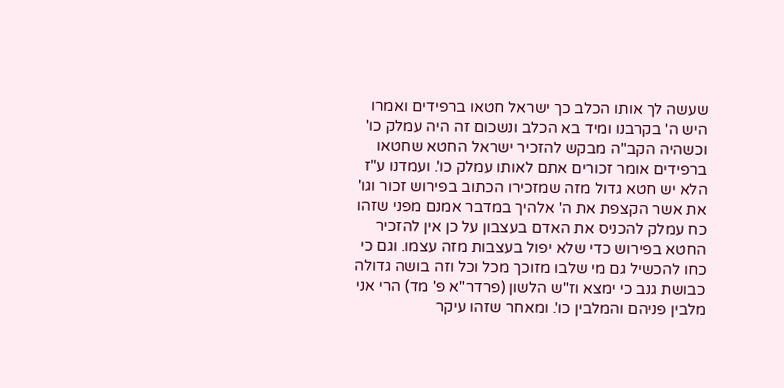שעשה לך אותו הכלב כך ישראל חטאו ברפידים ואמרו היש ה' בקרבנו ומיד בא הכלב ונשכום זה היה עמלק כו' וכשהיה הקב"ה מבקש להזכיר ישראל החטא שחטאו ברפידים אומר זכורים אתם לאותו עמלק כו'. ועמדנו ע"ז הלא יש חטא גדול מזה שמזכירו הכתוב בפירוש זכור וגו' את אשר הקצפת את ה' אלהיך במדבר אמנם מפני שזהו כח עמלק להכניס את האדם בעצבון על כן אין להזכיר החטא בפירוש כדי שלא יפול בעצבות מזה עצמו. וגם כי כחו להכשיל גם מי שלבו מזוכך מכל וכל וזה בושה גדולה כבושת גנב כי ימצא וז"ש הלשון (פרדר"א פ' מד) הרי אני מלבין פניהם והמלבין כו'. ומאחר שזהו עיקר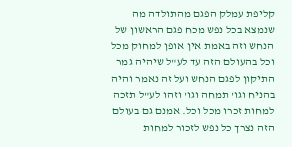קליפת עמלק הפגם מהתולדה מה שנמצא בכל נפש מכח פגם הראשון של הנחש וזה באמת אין אופן למחוק מכל וכל בהעולם הזה עד לע"ל שיהיה גמר התיקון לפגם הנחש ועל זה נאמר והיה בהניח וגו' תמחה וגו' וזהו לע"ל תזכה למחות זכרו מכל וכל. אמנם גם בעולם הזה נצרך כל נפש לזכור למחות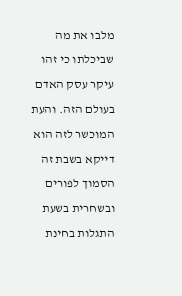מלבו את מה שביכלתו כי זהו עיקר עסק האדם בעולם הזה. והעת המוכשר לזה הוא דייקא בשבת זה הסמוך לפורים ובשחרית בשעת התגלות בחינת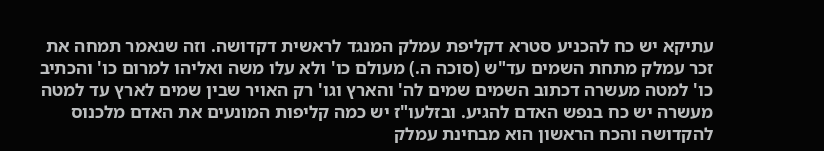עתיקא יש כח להכניע סטרא דקליפת עמלק המנגד לראשית דקדושה. וזה שנאמר תמחה את זכר עמלק מתחת השמים עד"ש (סוכה ה.) מעולם כו' ולא עלו משה ואליהו למרום כו' והכתיב כו' למטה מעשרה דכתוב השמים שמים לה' והארץ וגו' רק האויר שבין שמים לארץ עד למטה מעשרה יש כח בנפש האדם להגיע. ובזלעו"ז יש כמה קליפות המונעים את האדם מלכנוס להקדושה והכח הראשון הוא מבחינת עמלק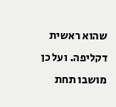שהוא ראשית דקליפה. ועל כן מושבו תחת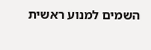השמים למנוע ראשית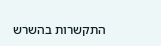התקשרות בהשרש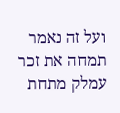ועל זה נאמר תמחה את זכר עמלק מתחת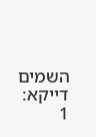השמים דייקא:
1